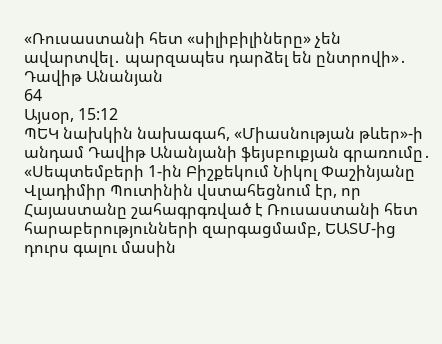«Ռուսաստանի հետ «սիլիբիլիները» չեն ավարտվել․ պարզապես դարձել են ընտրովի»․ Դավիթ Անանյան
64
Այսօր, 15:12
ՊԵԿ նախկին նախագահ, «Միասնության թևեր»-ի անդամ Դավիթ Անանյանի ֆեյսբուքյան գրառումը․ «Սեպտեմբերի 1-ին Բիշքեկում Նիկոլ Փաշինյանը Վլադիմիր Պուտինին վստահեցնում էր, որ Հայաստանը շահագրգռված է Ռուսաստանի հետ հարաբերությունների զարգացմամբ, ԵԱՏՄ-ից դուրս գալու մասին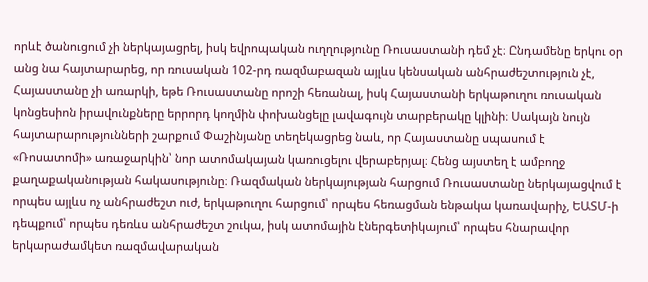որևէ ծանուցում չի ներկայացրել, իսկ եվրոպական ուղղությունը Ռուսաստանի դեմ չէ։ Ընդամենը երկու օր անց նա հայտարարեց, որ ռուսական 102-րդ ռազմաբազան այլևս կենսական անհրաժեշտություն չէ, Հայաստանը չի առարկի, եթե Ռուսաստանը որոշի հեռանալ, իսկ Հայաստանի երկաթուղու ռուսական կոնցեսիոն իրավունքները երրորդ կողմին փոխանցելը լավագույն տարբերակը կլինի։ Սակայն նույն հայտարարությունների շարքում Փաշինյանը տեղեկացրեց նաև, որ Հայաստանը սպասում է «Ռոսատոմի» առաջարկին՝ նոր ատոմակայան կառուցելու վերաբերյալ։ Հենց այստեղ է ամբողջ քաղաքականության հակասությունը։ Ռազմական ներկայության հարցում Ռուսաստանը ներկայացվում է որպես այլևս ոչ անհրաժեշտ ուժ, երկաթուղու հարցում՝ որպես հեռացման ենթակա կառավարիչ, ԵԱՏՄ-ի դեպքում՝ որպես դեռևս անհրաժեշտ շուկա, իսկ ատոմային էներգետիկայում՝ որպես հնարավոր երկարաժամկետ ռազմավարական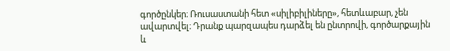գործընկեր։ Ռուսաստանի հետ «սիլիբիլիները», հետևաբար, չեն ավարտվել։ Դրանք պարզապես դարձել են ընտրովի, գործարքային և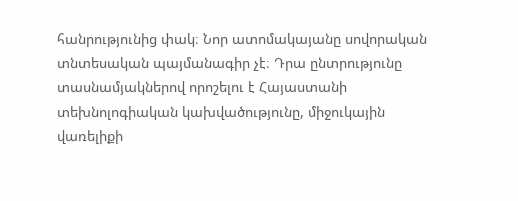հանրությունից փակ։ Նոր ատոմակայանը սովորական տնտեսական պայմանագիր չէ։ Դրա ընտրությունը տասնամյակներով որոշելու է Հայաստանի տեխնոլոգիական կախվածությունը, միջուկային վառելիքի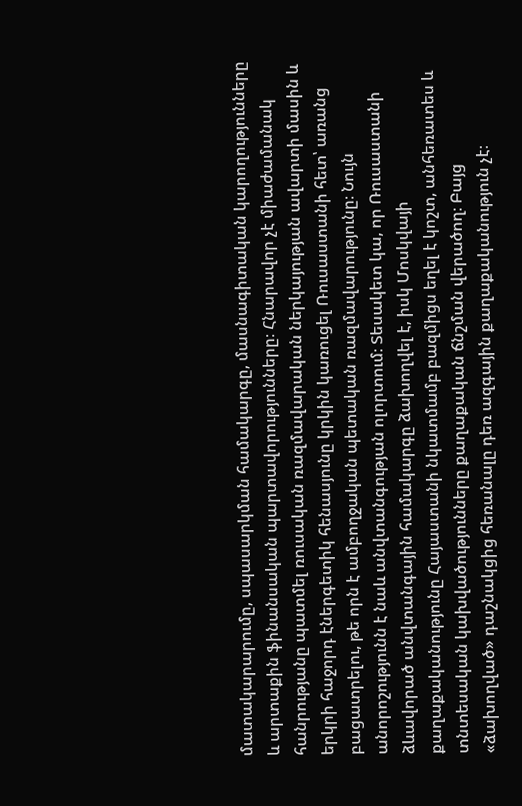մատակարարումը, սպասարկման համակարգը, մասնագիտական կարողությունները և արտաքին ֆինանսական պարտավորությունները։ Հնարավոր չէ միաժամանակ հանրությանը պատմել ռուսական ռազմավարական ներկայության ավարտի մասին և երկրի հաջորդ էներգետիկ հենասյունը կրկին կառուցել Ռուսաստանի հետ՝ առանց բացատրելու, թե որն է ամբողջական պետական ռազմավարությունը։ Նույն անորոշությունն է նաև անվտանգության ոլորտում։ Տեսակետ կա, որ Ռուսաստանի ձևավորած անվտանգային համակարգը ձախողվել է, իսկ Մոսկվայի քաղաքականությունը Հայաստանի նկատմամբ բազմիցս եղել է կոշտ, անհեռատես և տնտեսական կախվածությունները քաղաքական ճնշման վերածող։ Բայց «ձախողված» դաշնակցից հեռանալը դեռ ազգային քաղաքականություն չէ։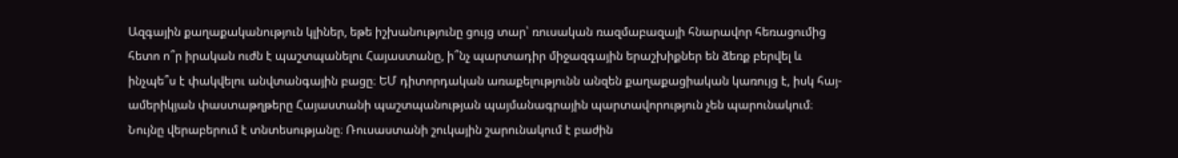Ազգային քաղաքականություն կլիներ, եթե իշխանությունը ցույց տար՝ ռուսական ռազմաբազայի հնարավոր հեռացումից հետո ո՞ր իրական ուժն է պաշտպանելու Հայաստանը, ի՞նչ պարտադիր միջազգային երաշխիքներ են ձեռք բերվել և ինչպե՞ս է փակվելու անվտանգային բացը։ ԵՄ դիտորդական առաքելությունն անզեն քաղաքացիական կառույց է, իսկ հայ-ամերիկյան փաստաթղթերը Հայաստանի պաշտպանության պայմանագրային պարտավորություն չեն պարունակում։ Նույնը վերաբերում է տնտեսությանը։ Ռուսաստանի շուկային շարունակում է բաժին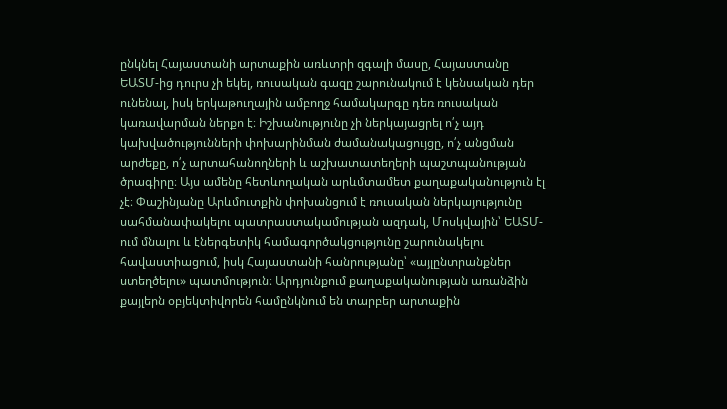ընկնել Հայաստանի արտաքին առևտրի զգալի մասը, Հայաստանը ԵԱՏՄ-ից դուրս չի եկել, ռուսական գազը շարունակում է կենսական դեր ունենալ, իսկ երկաթուղային ամբողջ համակարգը դեռ ռուսական կառավարման ներքո է։ Իշխանությունը չի ներկայացրել ո՛չ այդ կախվածությունների փոխարինման ժամանակացույցը, ո՛չ անցման արժեքը, ո՛չ արտահանողների և աշխատատեղերի պաշտպանության ծրագիրը։ Այս ամենը հետևողական արևմտամետ քաղաքականություն էլ չէ։ Փաշինյանը Արևմուտքին փոխանցում է ռուսական ներկայությունը սահմանափակելու պատրաստակամության ազդակ, Մոսկվային՝ ԵԱՏՄ-ում մնալու և էներգետիկ համագործակցությունը շարունակելու հավաստիացում, իսկ Հայաստանի հանրությանը՝ «այլընտրանքներ ստեղծելու» պատմություն։ Արդյունքում քաղաքականության առանձին քայլերն օբյեկտիվորեն համընկնում են տարբեր արտաքին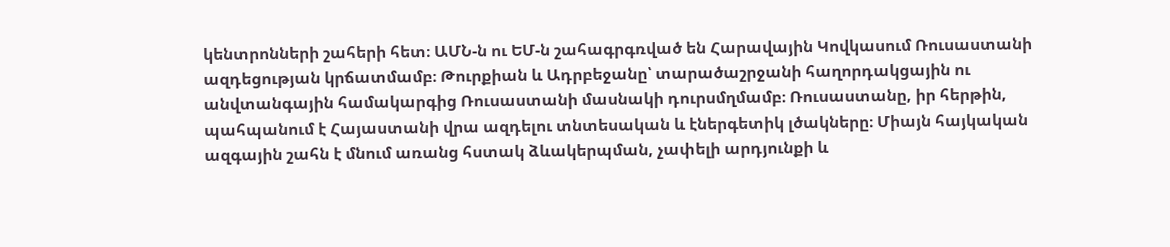կենտրոնների շահերի հետ։ ԱՄՆ-ն ու ԵՄ-ն շահագրգռված են Հարավային Կովկասում Ռուսաստանի ազդեցության կրճատմամբ։ Թուրքիան և Ադրբեջանը՝ տարածաշրջանի հաղորդակցային ու անվտանգային համակարգից Ռուսաստանի մասնակի դուրսմղմամբ։ Ռուսաստանը, իր հերթին, պահպանում է Հայաստանի վրա ազդելու տնտեսական և էներգետիկ լծակները։ Միայն հայկական ազգային շահն է մնում առանց հստակ ձևակերպման, չափելի արդյունքի և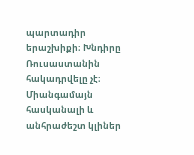պարտադիր երաշխիքի։ Խնդիրը Ռուսաստանին հակադրվելը չէ։ Միանգամայն հասկանալի և անհրաժեշտ կլիներ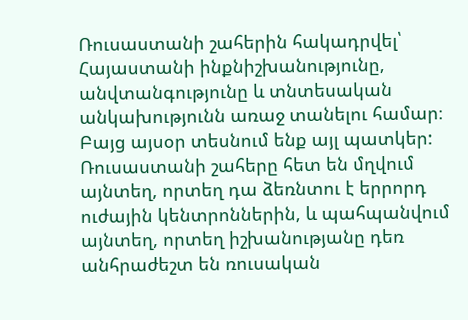Ռուսաստանի շահերին հակադրվել՝ Հայաստանի ինքնիշխանությունը, անվտանգությունը և տնտեսական անկախությունն առաջ տանելու համար։ Բայց այսօր տեսնում ենք այլ պատկեր: Ռուսաստանի շահերը հետ են մղվում այնտեղ, որտեղ դա ձեռնտու է երրորդ ուժային կենտրոններին, և պահպանվում այնտեղ, որտեղ իշխանությանը դեռ անհրաժեշտ են ռուսական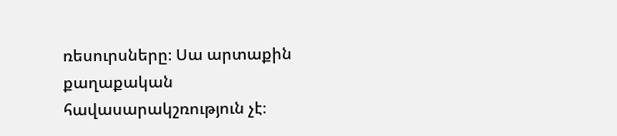ռեսուրսները։ Սա արտաքին քաղաքական հավասարակշռություն չէ։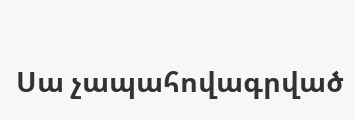Սա չապահովագրված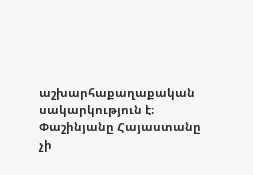աշխարհաքաղաքական սակարկություն է։ Փաշինյանը Հայաստանը չի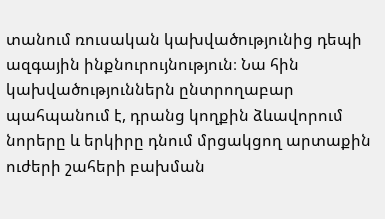տանում ռուսական կախվածությունից դեպի ազգային ինքնուրույնություն։ Նա հին կախվածություններն ընտրողաբար պահպանում է, դրանց կողքին ձևավորում նորերը և երկիրը դնում մրցակցող արտաքին ուժերի շահերի բախման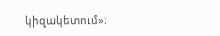կիզակետում»։